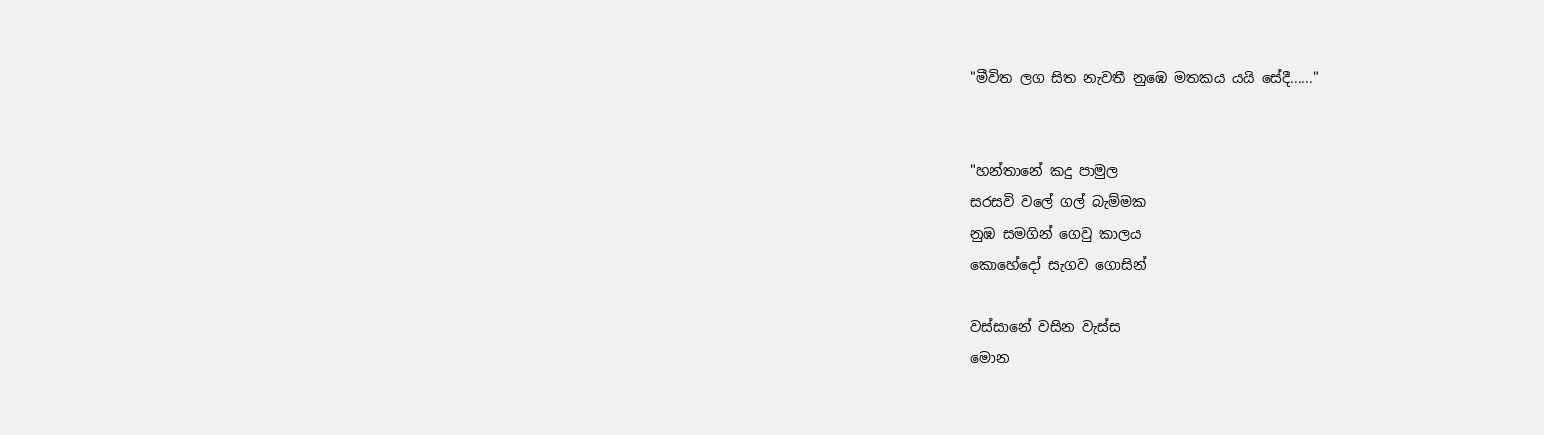"මීවිත ලග සිත නැවතී නුඹෙ මතකය යයි සේදී......"


"හන්තානේ කදු පාමුල
සරසවි වලේ ගල් බැම්මක
නුඹ සමගින් ගෙවු කාලය ‍
කොහේදෝ සැගව ගොසින්

වස්සානේ වසින වැස්ස
මොන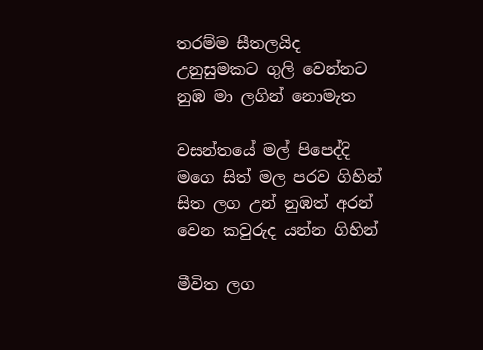තරම්ම සීතලයිද
උනුසුමකට ගුලි වෙන්නට
නුඹ මා ලගින් නොමැත

වසන්තයේ මල් පිපෙද්දි
මගෙ සිත් මල පරව ගිහින්
සිත ලග උන් නුඹත් අරන්
වෙන කවුරුද යන්න ගිහින්

මීවිත ලග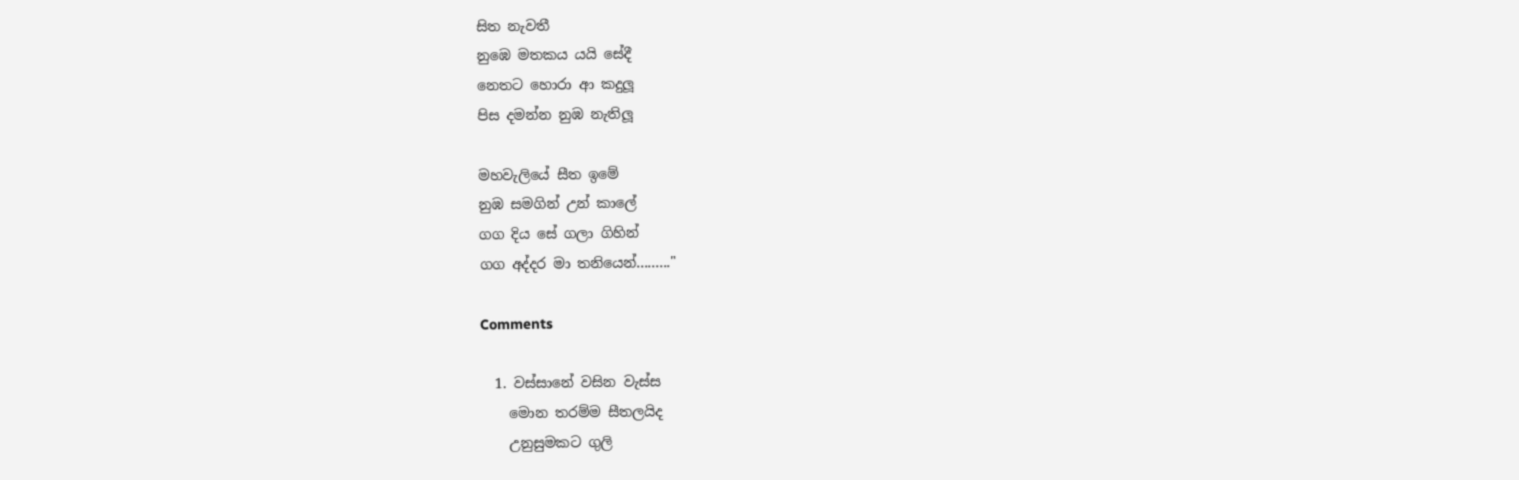සිත නැවතී
නුඹෙ මතකය යයි සේදී
නෙතට හොරා ආ කදුලූ
පිස දමන්න නුඹ නැතිලූ

මහවැලියේ සීත ඉමේ
නුඹ සමගින් උන් කාලේ
ගග දිය සේ ගලා ගිහින්
ගග අද්දර මා තනියෙන්........."

Comments

  1. වස්සානේ වසින වැස්ස
    මොන තරම්ම සීතලයිද
    උනුසුමකට ගුලි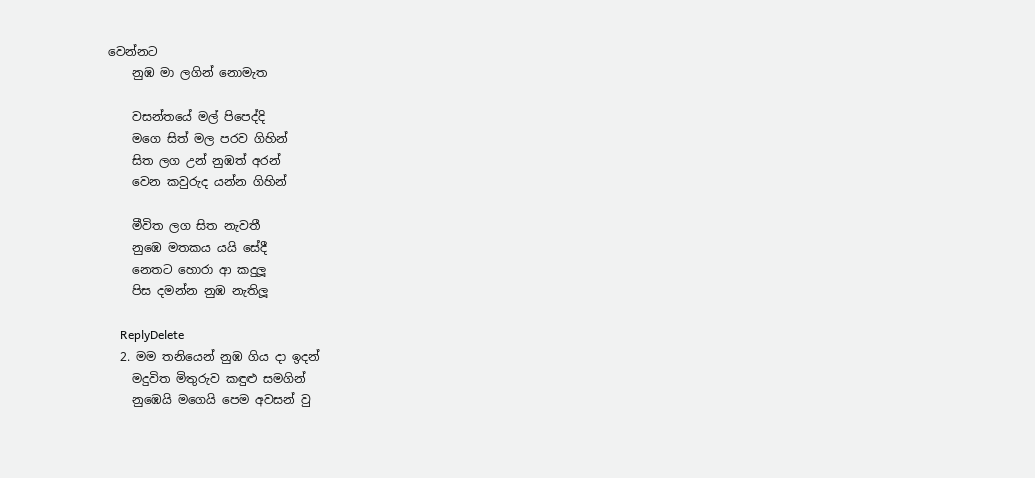වෙන්නට
    නුඹ මා ලගින් නොමැත

    වසන්තයේ මල් පිපෙද්දි
    මගෙ සිත් මල පරව ගිහින්
    සිත ලග උන් නුඹත් අරන්
    වෙන කවුරුද යන්න ගිහින්

    මීවිත ලග සිත නැවතී
    නුඹෙ මතකය යයි සේදී
    නෙතට හොරා ආ කදුලූ
    පිස දමන්න නුඹ නැතිලූ

    ReplyDelete
  2. මම තනියෙන් නුඹ ගිය දා ඉදන්
    මදුවිත මිතුරුව කඳුළු සමගින්
    නුඹෙයි මගෙයි පෙම අවසන් වු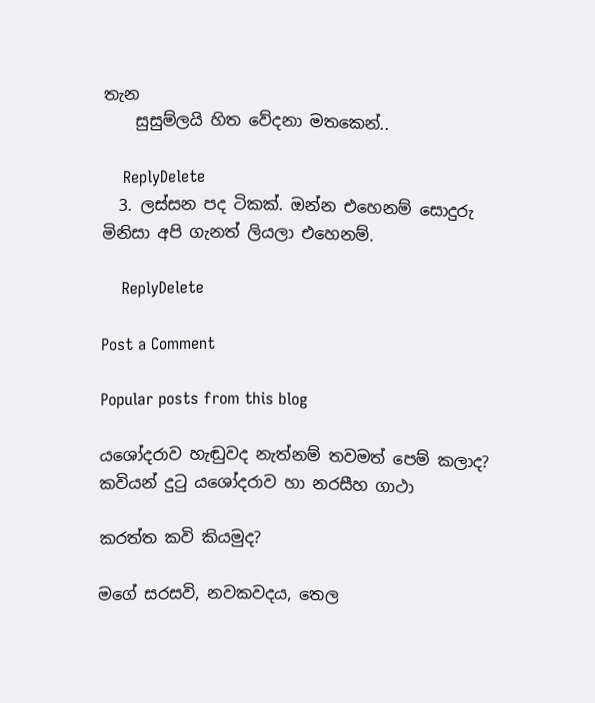තැන
    සුසුම්ලයි හිත වේදනා මතකෙන්..

    ReplyDelete
  3. ලස්සන පද ටිකක්. ඔන්න එහෙනම් සොදුරු මිනිසා අපි ගැනත් ලියලා එහෙනම්.

    ReplyDelete

Post a Comment

Popular posts from this blog

යශෝදරාව හැඬුවද නැත්නම් තවමත් පෙම් කලාද? කවියන් දුටු යශෝදරාව හා නරසීහ ගාථා

කරත්ත කවි කියමුද?

මගේ සරසවි, නවකවදය, තෙල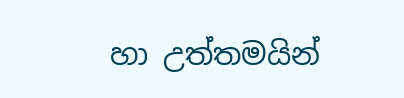හා උත්තමයින්